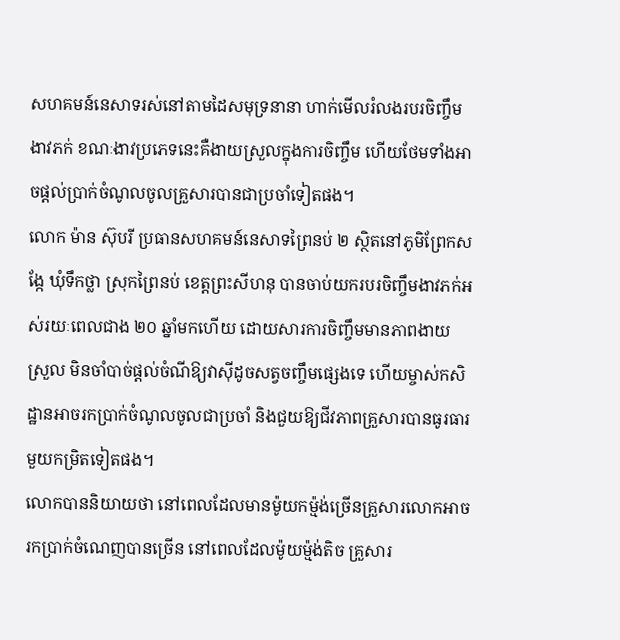សហគមន៍នេសាទរស់នៅតាមដៃសមុទ្រនានា ហាក់មើលរំលងរបរចិញ្ចឹមងាវភក់ ខណៈងាវប្រភេទនេះគឺងាយស្រួលក្នុងការចិញ្ចឹម ហើយថែមទាំងអាចផ្តល់ប្រាក់ចំណូលចូលគ្រួសារបានជាប្រចាំទៀតផង។
លោក ម៉ាន ស៊ុបរី ប្រធានសហគមន៍នេសាទព្រៃនប់ ២ ស្ថិតនៅភូមិព្រែកសង្កែ ឃុំទឹកថ្លា ស្រុកព្រៃនប់ ខេត្តព្រះសីហនុ បានចាប់យករបរចិញ្ចឹមងាវភក់អស់រយៈពេលជាង ២០ ឆ្នាំមកហើយ ដោយសារការចិញ្ចឹមមានភាពងាយស្រួល មិនចាំបាច់ផ្តល់ចំណីឱ្យវាស៊ីដូចសត្វចញ្ចឹមផ្សេងទេ ហើយម្ចាស់កសិដ្ឋានអាចរកប្រាក់ចំណូលចូលជាប្រចាំ និងជួយឱ្យជីវភាពគ្រួសារបានធូរធារមួយកម្រិតទៀតផង។
លោកបាននិយាយថា នៅពេលដែលមានម៉ូយកម្ម៉ង់ច្រើនគ្រួសារលោកអាចរកប្រាក់ចំណេញបានច្រើន នៅពេលដែលម៉ូយម្ម៉ង់តិច គ្រួសារ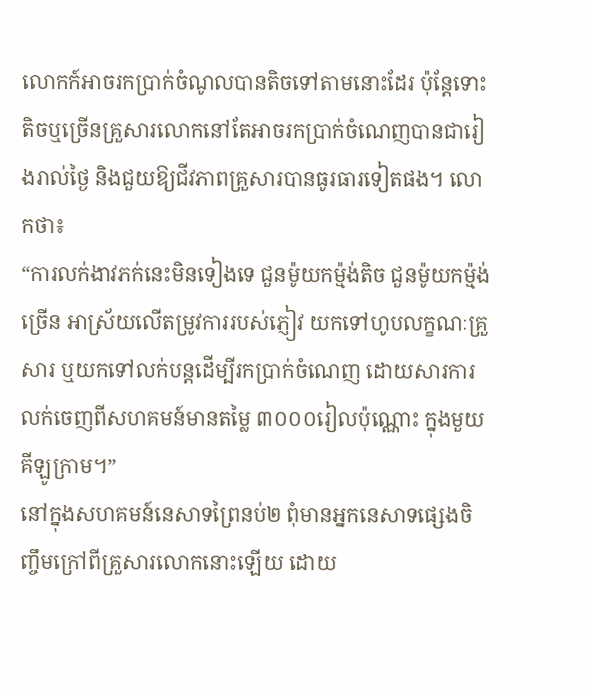លោកក៍អាចរកប្រាក់ចំណូលបានតិចទៅតាមនោះដែរ ប៉ុន្តែទោះតិចឬច្រើនគ្រួសារលោកនៅតែអាចរកប្រាក់ចំណេញបានជារៀងរាល់ថ្ងៃ និងជួយឱ្យជីវភាពគ្រួសារបានធូរធារទៀតផង។ លោកថា៖
“ការលក់ងាវភក់នេះមិនទៀងទេ ជួនម៉ូយកម្ម៉ង់តិច ជួនម៉ូយកម្ម៉ង់ច្រើន អាស្រ័យលើតម្រូវការរបស់ភ្ញៀវ យកទៅហូបលក្ខណៈគ្រួសារ ឬយកទៅលក់បន្តដើម្បីរកប្រាក់ចំណេញ ដោយសារការលក់ចេញពីសហគមន៍មានតម្លៃ ៣០០០រៀលប៉ុណ្ណោះ ក្នុងមួយគីឡូក្រាម។”
នៅក្នុងសហគមន៍នេសាទព្រៃនប់២ ពុំមានអ្នកនេសាទផ្សេងចិញ្ចឹមក្រៅពីគ្រួសារលោកនោះឡើយ ដោយ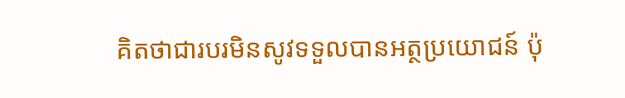គិតថាជារបរមិនសូវទទួលបានអត្ថប្រយោជន៍ ប៉ុ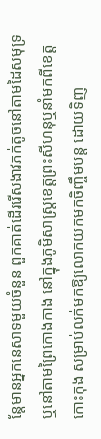ន្តែមានអ្នកនេសាទមួយចំនួន ពួកគាត់ដើររើសងាវភក់តូចនៅតាមដៃសមុទ្រ ឬនៅតាមព្រៃកោងកាង នៅក្នុងភូមិសាស្រ្តខេត្តព្រះសីហនុឬនាំមកពីខេត្តកោះកុង សម្រាប់លក់មកឱ្យលោកយកមកចិញ្ចឹមបន្ត ដោយទិញ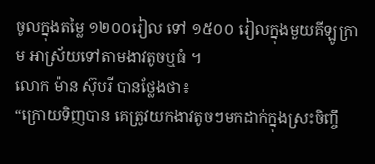ចូលក្នុងតម្លៃ ១២០០រៀល ទៅ ១៥០០ រៀលក្នុងមួយគីឡូក្រាម អាស្រ័យទៅតាមងាវតូចឬធំ ។
លោក ម៉ាន ស៊ុបរី បានថ្លែងថា៖
“ក្រោយទិញបាន គេត្រូវយកងាវតូចៗមកដាក់ក្នុងស្រះចិញ្ចឹ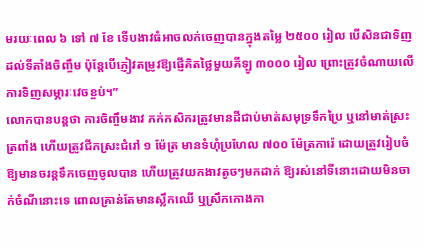មរយៈពេល ៦ ទៅ ៧ ខែ ទើបងាវធំអាចលក់ចេញបានក្នុងតម្លៃ ២៥០០ រៀល បើសិនជាទិញដល់ទីតាំងចិញ្ចឹម ប៉ុន្តែបើភ្ញៀវតម្រូវឱ្យផ្ញើគិតថ្លៃមួយគីឡូ ៣០០០ រៀល ព្រោះត្រូវចំណាយលើការទិញសម្ភារៈវេចខ្ចប់។”
លោកបានបន្តថា ការចិញ្ចឹមងាវ ភក់កសិករត្រូវមានដីជាប់មាត់សមុទ្រទឹកប្រៃ ឬនៅមាត់ស្រះត្រពាំង ហើយត្រូវជីកស្រះជំរៅ ១ ម៉ែត្រ មានទំហុំប្រហែល ៧០០ ម៉ែត្រការ៉េ ដោយត្រូវរៀបចំឱ្យមានចរន្តទឹកចេញចូលបាន ហើយត្រូវយកងាវតូចៗមកដាក់ ឱ្យរស់នៅទីនោះដោយមិនចាក់ចំណីនោះទេ ពោលគ្រាន់តែមានស្លឹកឈើ ឬស្រឹកកោងកា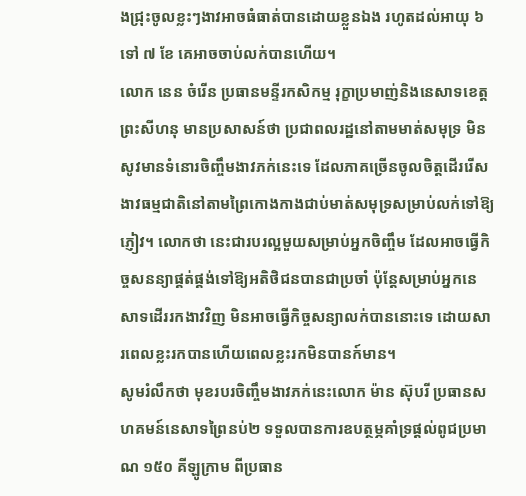ងជ្រុះចូលខ្លះៗងាវអាចធំធាត់បានដោយខ្លួនឯង រហូតដល់អាយុ ៦ ទៅ ៧ ខែ គេអាចចាប់លក់បានហើយ។
លោក នេន ចំរើន ប្រធានមន្ទីរកសិកម្ម រុក្ខាប្រមាញ់និងនេសាទខេត្តព្រះសីហនុ មានប្រសាសន៍ថា ប្រជាពលរដ្ឋនៅតាមមាត់សមុទ្រ មិនសូវមានទំនោរចិញ្ចឹមងាវភក់នេះទេ ដែលភាគច្រើនចូលចិត្តដើររើសងាវធម្មជាតិនៅតាមព្រៃកោងកាងជាប់មាត់សមុទ្រសម្រាប់លក់ទៅឱ្យភ្ញៀវ។ លោកថា នេះជារបរល្អមួយសម្រាប់អ្នកចិញ្ចឹម ដែលអាចធ្វើកិច្ចសនន្យាផ្គត់ផ្គង់ទៅឱ្យអតិថិជនបានជាប្រចាំ ប៉ុន្តែសម្រាប់អ្នកនេសាទដើររកងាវវិញ មិនអាចធ្វើកិច្ចសន្យាលក់បាននោះទេ ដោយសារពេលខ្លះរកបានហើយពេលខ្លះរកមិនបានក៍មាន។
សូមរំលឹកថា មុខរបរចិញ្ចឹមងាវភក់នេះលោក ម៉ាន ស៊ុបរី ប្រធានសហគមន៍នេសាទព្រៃនប់២ ទទួលបានការឧបត្ថម្ភគាំទ្រផ្តល់ពូជប្រមាណ ១៥០ គីឡូក្រាម ពីប្រធាន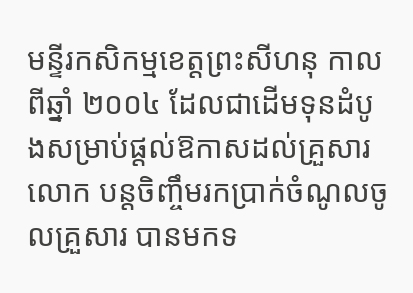មន្ទីរកសិកម្មខេត្តព្រះសីហនុ កាលពីឆ្នាំ ២០០៤ ដែលជាដើមទុនដំបូងសម្រាប់ផ្តល់ឱកាសដល់គ្រួសារលោក បន្តចិញ្ចឹមរកប្រាក់ចំណូលចូលគ្រួសារ បានមកទ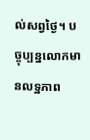ល់សព្វថ្ងៃ។ បច្ចុប្បន្នលោកមានលទ្ឋភាព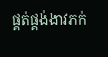ផ្គត់ផ្គង់ងាវភក់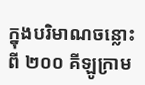ក្នុងបរិមាណចន្លោះពី ២០០ គីឡូក្រាម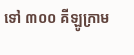ទៅ ៣០០ គីឡូក្រាម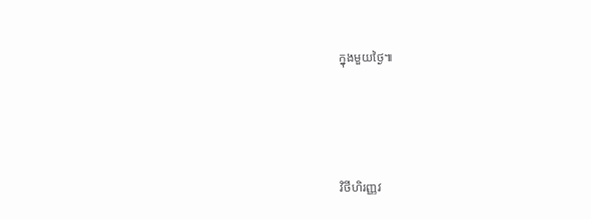ក្នុងមួយថ្ងៃ៕




វិថីហិរញ្ញវ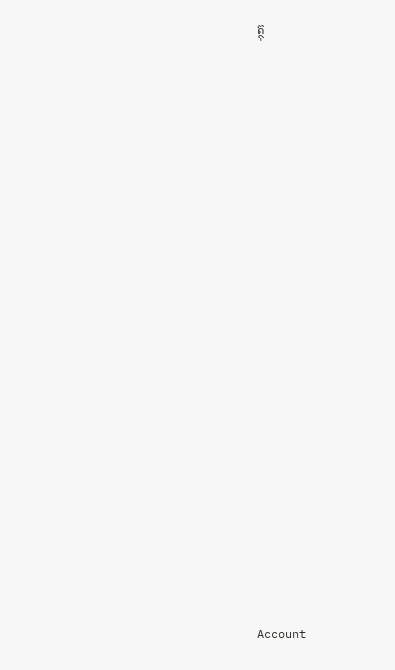ត្ថុ























Account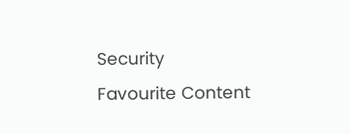Security
Favourite Content